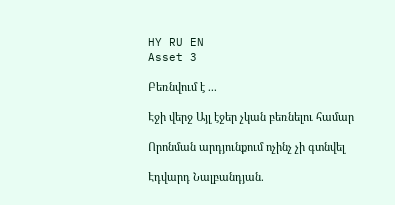HY RU EN
Asset 3

Բեռնվում է ...

Էջի վերջ Այլ էջեր չկան բեռնելու համար

Որոնման արդյունքում ոչինչ չի գտնվել

Էդվարդ Նալբանդյան.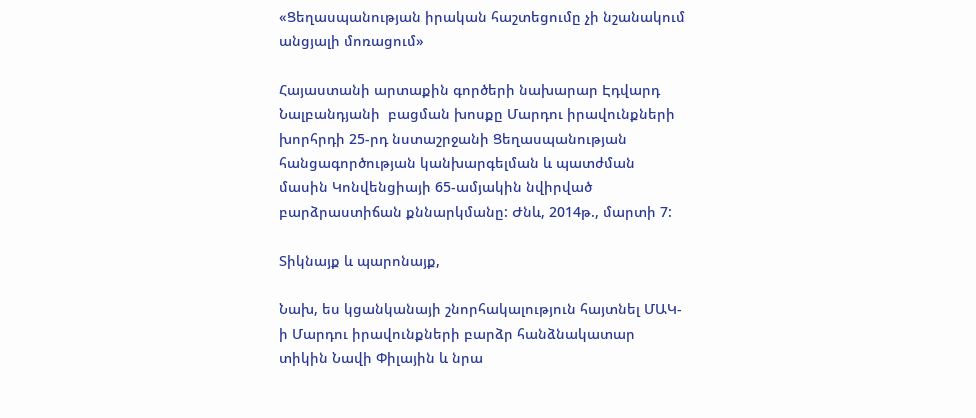«Ցեղասպանության իրական հաշտեցումը չի նշանակում անցյալի մոռացում»

Հայաստանի արտաքին գործերի նախարար Էդվարդ Նալբանդյանի  բացման խոսքը Մարդու իրավունքների խորհրդի 25-րդ նստաշրջանի Ցեղասպանության հանցագործության կանխարգելման և պատժման մասին Կոնվենցիայի 65-ամյակին նվիրված բարձրաստիճան քննարկմանը: Ժնև, 2014թ., մարտի 7:

Տիկնայք և պարոնայք,

Նախ, ես կցանկանայի շնորհակալություն հայտնել ՄԱԿ-ի Մարդու իրավունքների բարձր հանձնակատար տիկին Նավի Փիլային և նրա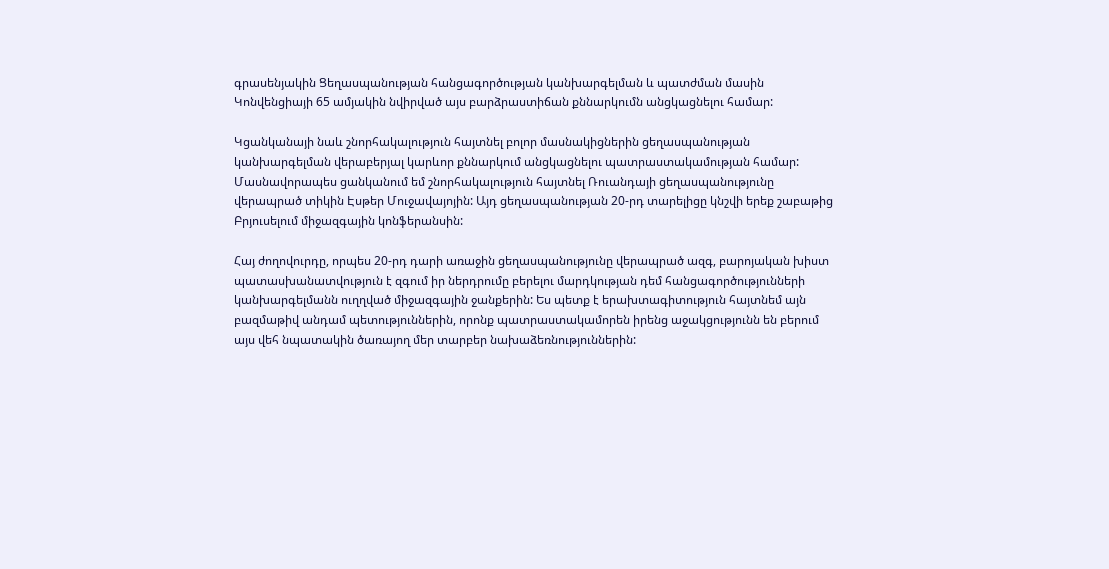գրասենյակին Ցեղասպանության հանցագործության կանխարգելման և պատժման մասին Կոնվենցիայի 65 ամյակին նվիրված այս բարձրաստիճան քննարկումն անցկացնելու համար:

Կցանկանայի նաև շնորհակալություն հայտնել բոլոր մասնակիցներին ցեղասպանության կանխարգելման վերաբերյալ կարևոր քննարկում անցկացնելու պատրաստակամության համար: Մասնավորապես ցանկանում եմ շնորհակալություն հայտնել Ռուանդայի ցեղասպանությունը վերապրած տիկին Էսթեր Մուջավայոյին: Այդ ցեղասպանության 20-րդ տարելիցը կնշվի երեք շաբաթից Բրյուսելում միջազգային կոնֆերանսին:

Հայ ժողովուրդը, որպես 20-րդ դարի առաջին ցեղասպանությունը վերապրած ազգ, բարոյական խիստ պատասխանատվություն է զգում իր ներդրումը բերելու մարդկության դեմ հանցագործությունների կանխարգելմանն ուղղված միջազգային ջանքերին: Ես պետք է երախտագիտություն հայտնեմ այն բազմաթիվ անդամ պետություններին, որոնք պատրաստակամորեն իրենց աջակցությունն են բերում այս վեհ նպատակին ծառայող մեր տարբեր նախաձեռնություններին: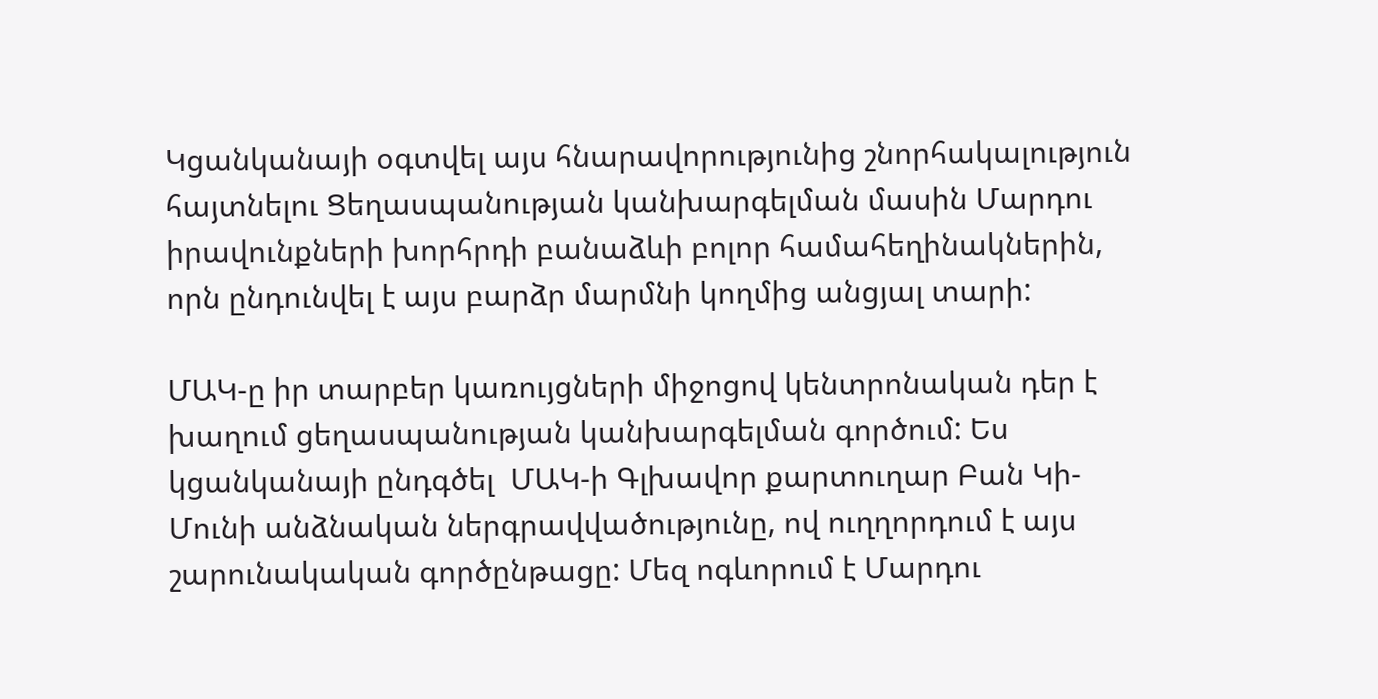Կցանկանայի օգտվել այս հնարավորությունից շնորհակալություն հայտնելու Ցեղասպանության կանխարգելման մասին Մարդու իրավունքների խորհրդի բանաձևի բոլոր համահեղինակներին, որն ընդունվել է այս բարձր մարմնի կողմից անցյալ տարի:

ՄԱԿ-ը իր տարբեր կառույցների միջոցով կենտրոնական դեր է խաղում ցեղասպանության կանխարգելման գործում: Ես կցանկանայի ընդգծել  ՄԱԿ-ի Գլխավոր քարտուղար Բան Կի-Մունի անձնական ներգրավվածությունը, ով ուղղորդում է այս շարունակական գործընթացը: Մեզ ոգևորում է Մարդու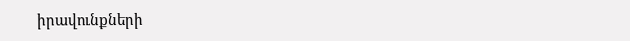իրավունքների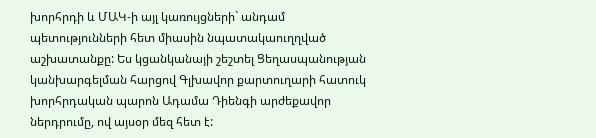խորհրդի և ՄԱԿ-ի այլ կառույցների` անդամ պետությունների հետ միասին նպատակաուղղված աշխատանքը: Ես կցանկանայի շեշտել Ցեղասպանության կանխարգելման հարցով Գլխավոր քարտուղարի հատուկ խորհրդական պարոն Ադամա Դիենգի արժեքավոր ներդրումը, ով այսօր մեզ հետ է: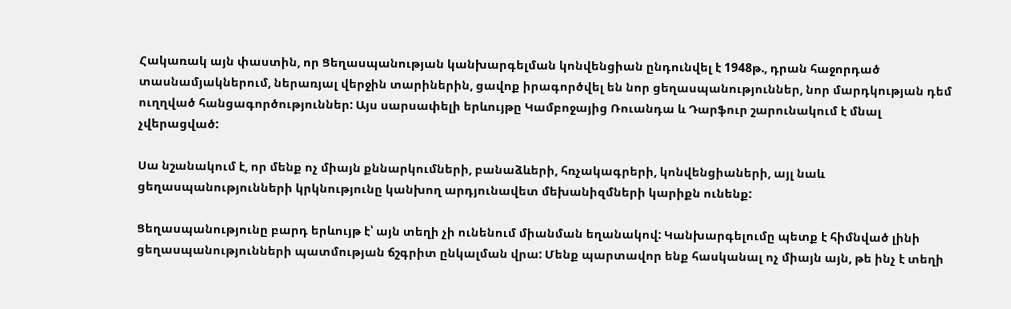Հակառակ այն փաստին, որ Ցեղասպանության կանխարգելման կոնվենցիան ընդունվել է 1948թ., դրան հաջորդած տասնամյակներում, ներառյալ վերջին տարիներին, ցավոք իրագործվել են նոր ցեղասպանություններ, նոր մարդկության դեմ ուղղված հանցագործություններ: Այս սարսափելի երևույթը Կամբոջայից Ռուանդա և Դարֆուր շարունակում է մնալ չվերացված:

Սա նշանակում է, որ մենք ոչ միայն քննարկումների, բանաձևերի, հռչակագրերի, կոնվենցիաների, այլ նաև ցեղասպանությունների կրկնությունը կանխող արդյունավետ մեխանիզմների կարիքն ունենք:

Ցեղասպանությունը բարդ երևույթ է՝ այն տեղի չի ունենում միանման եղանակով: Կանխարգելումը պետք է հիմնված լինի ցեղասպանությունների պատմության ճշգրիտ ընկալման վրա: Մենք պարտավոր ենք հասկանալ ոչ միայն այն, թե ինչ է տեղի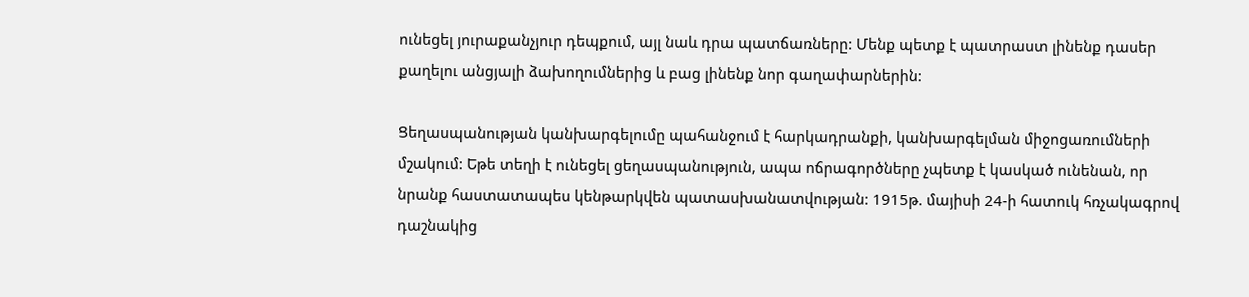ունեցել յուրաքանչյուր դեպքում, այլ նաև դրա պատճառները: Մենք պետք է պատրաստ լինենք դասեր քաղելու անցյալի ձախողումներից և բաց լինենք նոր գաղափարներին:

Ցեղասպանության կանխարգելումը պահանջում է հարկադրանքի, կանխարգելման միջոցառումների մշակում: Եթե տեղի է ունեցել ցեղասպանություն, ապա ոճրագործները չպետք է կասկած ունենան, որ նրանք հաստատապես կենթարկվեն պատասխանատվության: 1915թ. մայիսի 24-ի հատուկ հռչակագրով դաշնակից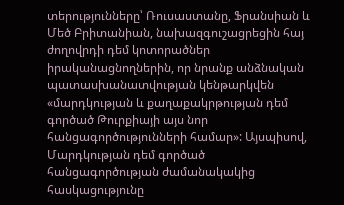տերությունները՝ Ռուսաստանը, Ֆրանսիան և Մեծ Բրիտանիան, նախազգուշացրեցին հայ ժողովրդի դեմ կոտորածներ իրականացնողներին, որ նրանք անձնական պատասխանատվության կենթարկվեն «մարդկության և քաղաքակրթության դեմ գործած Թուրքիայի այս նոր հանցագործությունների համար»: Այսպիսով, Մարդկության դեմ գործած հանցագործության ժամանակակից հասկացությունը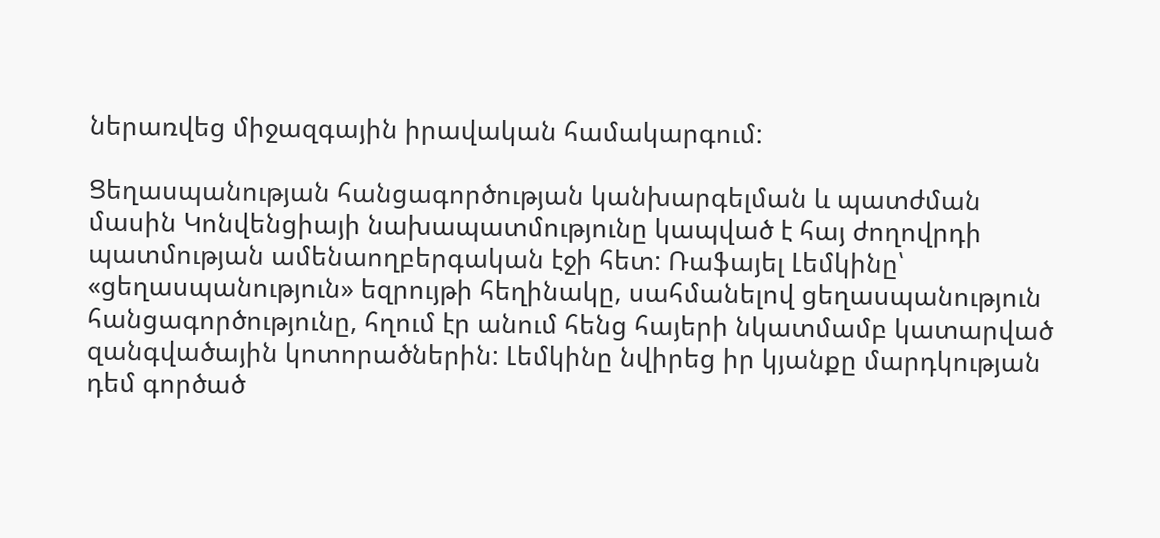ներառվեց միջազգային իրավական համակարգում:

Ցեղասպանության հանցագործության կանխարգելման և պատժման մասին Կոնվենցիայի նախապատմությունը կապված է հայ ժողովրդի պատմության ամենաողբերգական էջի հետ: Ռաֆայել Լեմկինը՝ «ցեղասպանություն» եզրույթի հեղինակը, սահմանելով ցեղասպանություն հանցագործությունը, հղում էր անում հենց հայերի նկատմամբ կատարված զանգվածային կոտորածներին: Լեմկինը նվիրեց իր կյանքը մարդկության դեմ գործած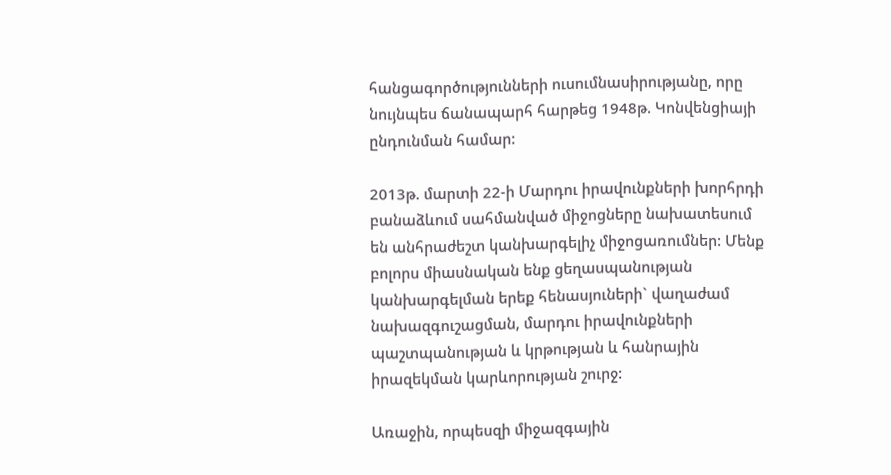հանցագործությունների ուսումնասիրությանը, որը նույնպես ճանապարհ հարթեց 1948թ. Կոնվենցիայի ընդունման համար:

2013թ. մարտի 22-ի Մարդու իրավունքների խորհրդի բանաձևում սահմանված միջոցները նախատեսում են անհրաժեշտ կանխարգելիչ միջոցառումներ: Մենք բոլորս միասնական ենք ցեղասպանության կանխարգելման երեք հենասյուների` վաղաժամ նախազգուշացման, մարդու իրավունքների պաշտպանության և կրթության և հանրային իրազեկման կարևորության շուրջ:

Առաջին, որպեսզի միջազգային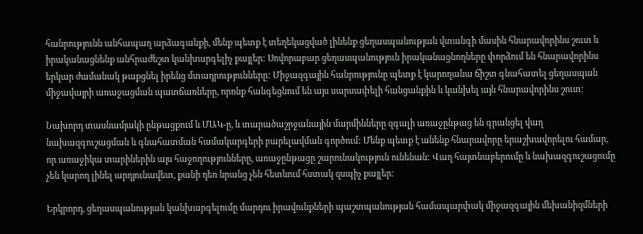հանրությունն անհապաղ արձագանքի, մենք պետք է տեղեկացված լինենք ցեղասպանության վտանգի մասին հնարավորինս շուտ և իրականացնենք անհրաժեշտ կանխարգելիչ քայլեր: Սովորաբար ցեղասպանություն իրականացնողները փորձում են հնարավորինս երկար ժամանակ թաքցնել իրենց մտադրությունները: Միջազգային հանրությունը պետք է կարողանա ճիշտ գնահատել ցեղասպան միջավայրի առաջացման պատճառները, որոնք հանգեցնում են այս սարսափելի հանցանքին և կանխել այն հնարավորինս շուտ:

Նախորդ տասնամյակի ընթացքում և ՄԱԿ-ը, և տարածաշրջանային մարմինները զգալի առաջընթաց են գրանցել վաղ նախազգուշացման և գնահատման համակարգերի բարելավման գործում: Մենք պետք է անենք հնարավորը երաշխավորելու համար, որ առաջիկա տարիներին այս հաջողությունները, առաջընթացը շարունակություն ունենան: Վաղ հայտնաբերումը և նախազգուշացումը չեն կարող լինել արդյունավետ, քանի դեռ նրանց չեն հետևում հստակ զսպիչ քայլեր:

Երկրորդ, ցեղասպանության կանխարգելումը մարդու իրավունքների պաշտպանության համապարփակ միջազգային մեխանիզմների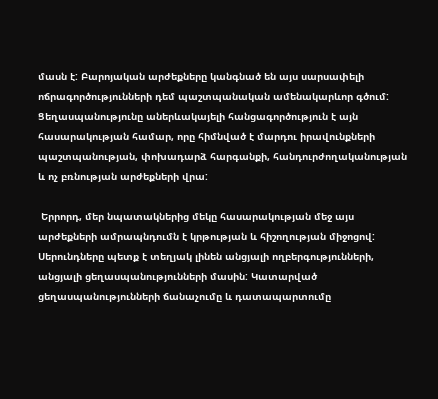մասն է: Բարոյական արժեքները կանգնած են այս սարսափելի ոճրագործությունների դեմ պաշտպանական ամենակարևոր գծում: Ցեղասպանությունը աներևակայելի հանցագործություն է այն հասարակության համար, որը հիմնված է մարդու իրավունքների պաշտպանության, փոխադարձ հարգանքի, հանդուրժողականության և ոչ բռնության արժեքների վրա:

 Երրորդ, մեր նպատակներից մեկը հասարակության մեջ այս արժեքների ամրապնդումն է կրթության և հիշողության միջոցով: Սերունդները պետք է տեղյակ լինեն անցյալի ողբերգությունների, անցյալի ցեղասպանությունների մասին: Կատարված ցեղասպանությունների ճանաչումը և դատապարտումը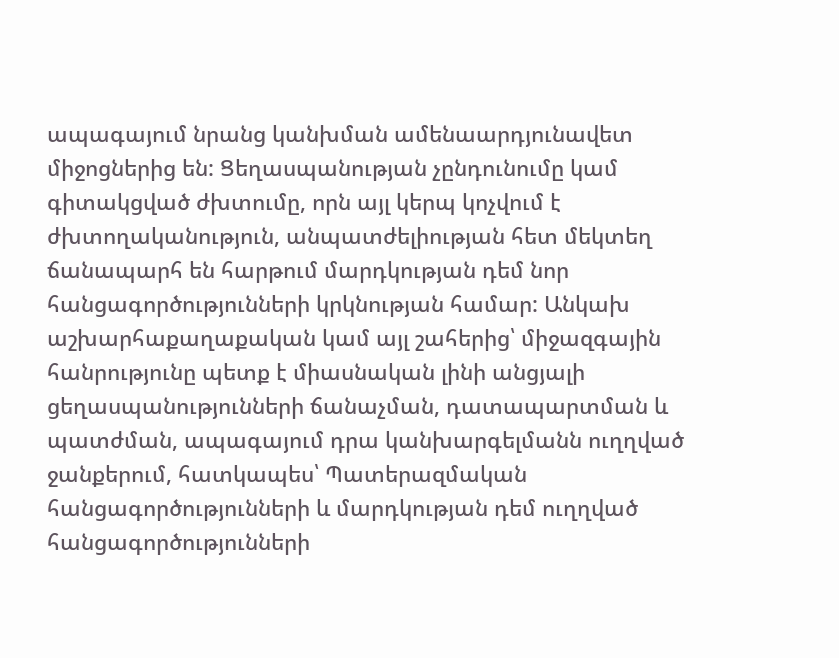ապագայում նրանց կանխման ամենաարդյունավետ միջոցներից են: Ցեղասպանության չընդունումը կամ գիտակցված ժխտումը, որն այլ կերպ կոչվում է ժխտողականություն, անպատժելիության հետ մեկտեղ ճանապարհ են հարթում մարդկության դեմ նոր հանցագործությունների կրկնության համար: Անկախ աշխարհաքաղաքական կամ այլ շահերից՝ միջազգային հանրությունը պետք է միասնական լինի անցյալի ցեղասպանությունների ճանաչման, դատապարտման և պատժման, ապագայում դրա կանխարգելմանն ուղղված ջանքերում, հատկապես՝ Պատերազմական հանցագործությունների և մարդկության դեմ ուղղված հանցագործությունների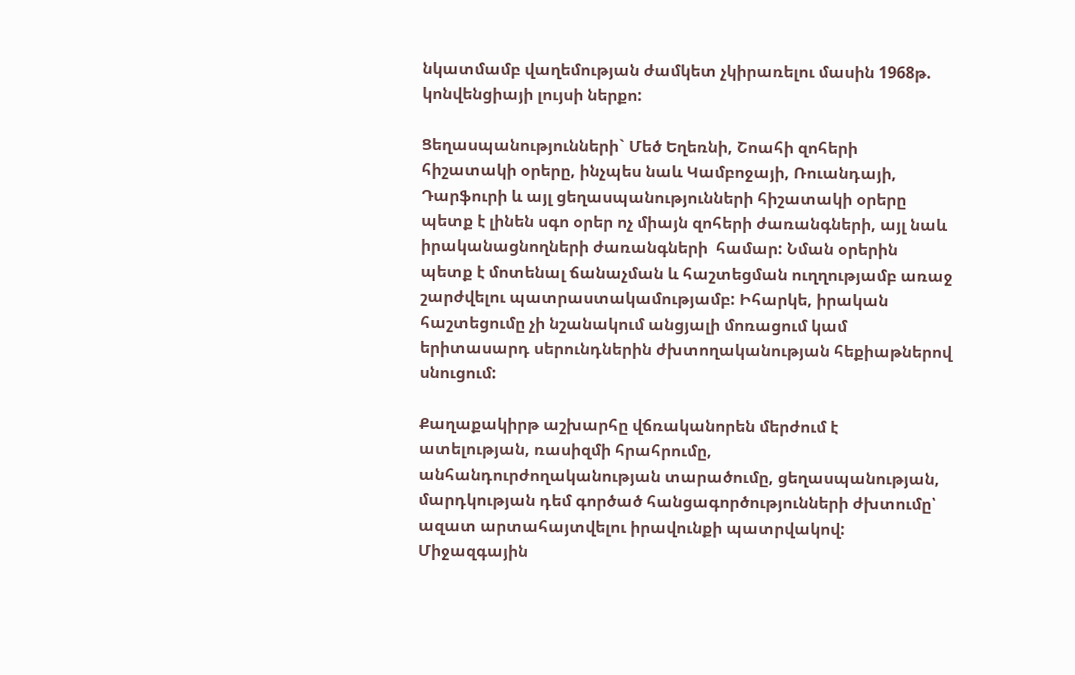նկատմամբ վաղեմության ժամկետ չկիրառելու մասին 1968թ. կոնվենցիայի լույսի ներքո:

Ցեղասպանությունների` Մեծ Եղեռնի, Շոահի զոհերի հիշատակի օրերը, ինչպես նաև Կամբոջայի, Ռուանդայի, Դարֆուրի և այլ ցեղասպանությունների հիշատակի օրերը պետք է լինեն սգո օրեր ոչ միայն զոհերի ժառանգների, այլ նաև իրականացնողների ժառանգների  համար: Նման օրերին պետք է մոտենալ ճանաչման և հաշտեցման ուղղությամբ առաջ շարժվելու պատրաստակամությամբ: Իհարկե, իրական հաշտեցումը չի նշանակում անցյալի մոռացում կամ երիտասարդ սերունդներին ժխտողականության հեքիաթներով սնուցում:

Քաղաքակիրթ աշխարհը վճռականորեն մերժում է ատելության, ռասիզմի հրահրումը, անհանդուրժողականության տարածումը, ցեղասպանության, մարդկության դեմ գործած հանցագործությունների ժխտումը՝ ազատ արտահայտվելու իրավունքի պատրվակով: Միջազգային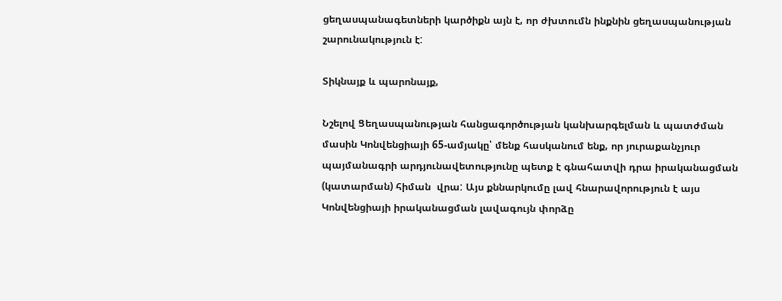ցեղասպանագետների կարծիքն այն է, որ ժխտումն ինքնին ցեղասպանության շարունակություն է:

Տիկնայք և պարոնայք,

Նշելով Ցեղասպանության հանցագործության կանխարգելման և պատժման մասին Կոնվենցիայի 65-ամյակը՝ մենք հասկանում ենք, որ յուրաքանչյուր պայմանագրի արդյունավետությունը պետք է գնահատվի դրա իրականացման (կատարման) հիման  վրա: Այս քննարկումը լավ հնարավորություն է այս Կոնվենցիայի իրականացման լավագույն փորձը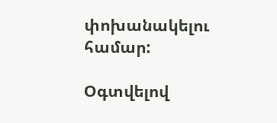փոխանակելու համար:

Օգտվելով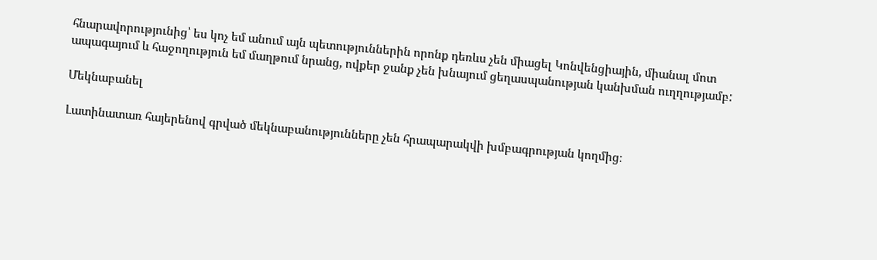հնարավորությունից՝ ես կոչ եմ անում այն պետություններին որոնք դեռևս չեն միացել Կոնվենցիային, միանալ մոտ ապագայում և հաջողություն եմ մաղթում նրանց, ովքեր ջանք չեն խնայում ցեղասպանության կանխման ուղղությամբ:

Մեկնաբանել

Լատինատառ հայերենով գրված մեկնաբանությունները չեն հրապարակվի խմբագրության կողմից։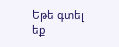Եթե գտել եք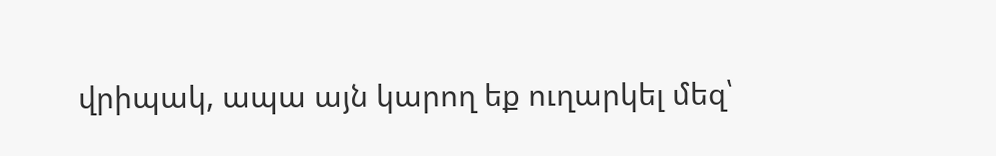վրիպակ, ապա այն կարող եք ուղարկել մեզ՝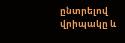ընտրելով վրիպակը և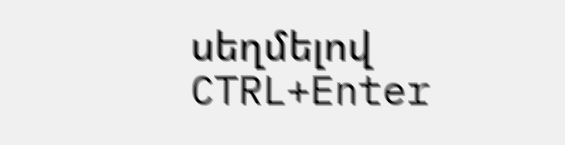սեղմելով CTRL+Enter